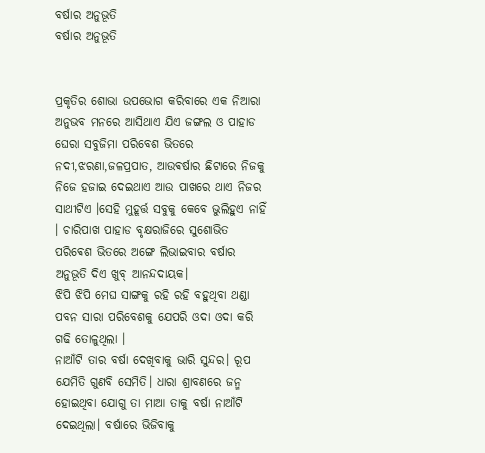ବର୍ଷାର ଅନୁଭୂତି
ବର୍ଷାର ଅନୁଭୂତି


ପ୍ରକୃତିର ଶୋଭା ଉପଭୋଗ କରିବାରେ ଏକ ନିଆରା ଅନୁଭବ ମନରେ ଆସିଥାଏ ଯିଏ ଜଙ୍ଗଲ ଓ ପାହାଡ ଘେରା ସବୁଜିମା ପରିବେଶ ଭିତରେ ନଦୀ,ଝରଣା,ଜଳପ୍ରପାତ, ଆଉଵର୍ଷାର ଛିଟାରେ ନିଜକୁ ନିଜେ ହଜାଇ ଦେଇଥାଏ ଆଉ ପାଖରେ ଥାଏ ନିଜର ସାଥୀଟିଏ ।ସେହି ମୁହୂର୍ତ୍ତ ସବୁକୁ କେବେ ଭୁଲିହୁଏ ନାହିଁ । ଚାରିପାଖ ପାହାଡ ବୃକ୍ଷରାଜିରେ ସୁଶୋଭିତ ପରିଵେଶ ଭିତରେ ଅଙ୍ଗେ ଲିଭାଇବାର ବର୍ଷାର ଅନୁଭୂତି ଦିଏ ଖୁବ୍ ଆନନ୍ଦଦାୟକ।
ଝିପି ଝିପି ମେଘ ସାଙ୍ଗକୁ ରହି ରହି ବହୁଥିବା ଥଣ୍ଡା ପବନ ସାରା ପରିବେଶକୁ ଯେପରି ଓଦା ଓଦା କରି ଗଢି ତୋଳୁଥିଲା ।
ନାଆଁଟି ତାର ବର୍ଷା ଦେଖିବାକୁ ଭାରି ସୁନ୍ଦର। ରୂପ ଯେମିତି ଗୁଣବି ସେମିତି। ଧାରା ଶ୍ରାବଣରେ ଜନ୍ମ ହୋଇଥିବା ଯୋଗୁ ତା ମାଆ ତାକୁ ବର୍ଷା ନାଆଁଟି ଦେଇଥିଲା। ବର୍ଷାରେ ଭିଜିବାକୁ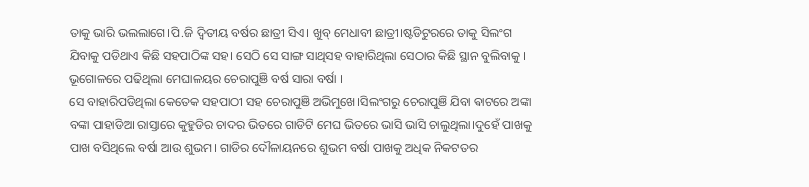ତାକୁ ଭାରି ଭଲଲାଗେ।ପି.ଜି ଦ୍ବିତୀୟ ବର୍ଷର ଛାତ୍ରୀ ସିଏ। ଖୁବ୍ ମେଧାବୀ ଛାତ୍ରୀ।ଷ୍ଟଡିଟୁରରେ ତାକୁ ସିଲଂଗ ଯିବାକୁ ପଡିଥାଏ କିଛି ସହପାଠିଙ୍କ ସହ। ସେଠି ସେ ସାଙ୍ଗ ସାଥିସହ ବାହାରିଥିଲା ସେଠାର କିଛି ସ୍ଥାନ ବୁଲିବାକୁ । ଭୂଗୋଳରେ ପଢିଥିଲା ମେଘାଳୟର ଚେରାପୁଞି ବର୍ଷ ସାରା ବର୍ଷା ।
ସେ ବାହାରିପଡିଥିଲା କେତେକ ସହପାଠୀ ସହ ଚେରାପୁଞି ଅଭିମୁଖେ।ସିଲଂଗରୁ ଚେରାପୁଞି ଯିବା ଵାଟରେ ଅଙ୍କା ବଙ୍କା ପାହାଡିଆ ରାସ୍ତାରେ କୁହୁଡିର ଚାଦର ଭିତରେ ଗାଡିଟି ମେଘ ଭିତରେ ଭାସି ଭାସି ଚାଲୁଥିଲା।ଦୁହେଁ ପାଖକୁ ପାଖ ବସିଥିଲେ ବର୍ଷା ଆଉ ଶୁଭମ। ଗାଡିର ଦୌଳାୟନରେ ଶୁଭମ ବର୍ଷା ପାଖକୁ ଅଧିକ ନିକଟତର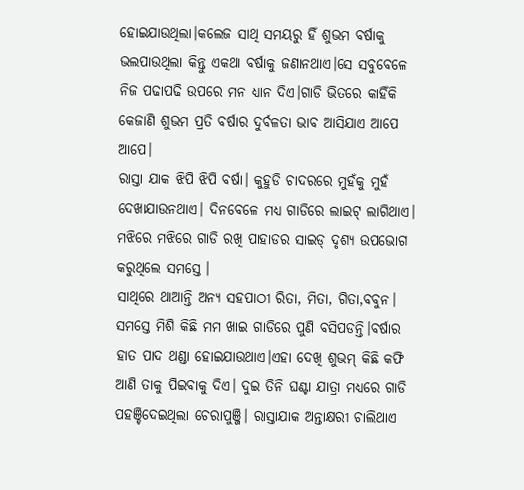ହୋଇଯାଉଥିଲା।କଲେଜ ସାଥି ସମୟରୁ ହିଁ ଶୁଭମ ବର୍ଷାକୁ ଭଲପାଉଥିଲା କିନ୍ତୁ ଏକଥା ବର୍ଷାକୁ ଜଣାନଥାଏ।ସେ ସବୁବେଳେ ନିଜ ପଢାପଢି ଉପରେ ମନ ଧ୍ୟାନ ଦିଏ।ଗାଡି ଭିତରେ କାହିଁକି କେଜାଣି ଶୁଭମ ପ୍ରତି ବର୍ଷାର ଦୁର୍ବଳତା ଭାବ ଆସିଯାଏ ଆପେ ଆପେ।
ରାସ୍ତା ଯାକ ଝିପି ଝିପି ବର୍ଷା। କୁହୁଡି ଚାଦରରେ ମୁହଁକୁ ମୁହଁ ଦେଖାଯାଉନଥାଏ। ଦିନବେଳେ ମଧ୍ୟ ଗାଡିରେ ଲାଇଟ୍ ଲାଗିଥାଏ। ମଝିରେ ମଝିରେ ଗାଡି ରଖି ପାହାଡର ସାଇଡ୍ ଦୃଶ୍ୟ ଉପଭୋଗ କରୁଥିଲେ ସମସ୍ତେ ।
ସାଥିରେ ଥାଆନ୍ତି ଅନ୍ୟ ସହପାଠୀ ରିତା, ମିତା, ଗିତା,ବବୁନ। ସମସ୍ତେ ମିଶି କିଛି ମମ ଖାଇ ଗାଡିରେ ପୁଣି ବସିପଡନ୍ତି।ବର୍ଷାର ହାତ ପାଦ ଥଣ୍ଡା ହୋଇଯାଉଥାଏ।ଏହା ଦେଖି ଶୁଭମ୍ କିଛି କଫି ଆଣି ତାକୁ ପିଇବାକୁ ଦିଏ। ଦୁଇ ତିନି ଘଣ୍ଟା ଯାତ୍ରା ମଧ୍ୟରେ ଗାଡି ପହଞ୍ଚିଦେଇଥିଲା ଚେରାପୁଞ୍ଜି। ରାସ୍ତାଯାକ ଅନ୍ତାକ୍ଷରୀ ଚାଲିଥାଏ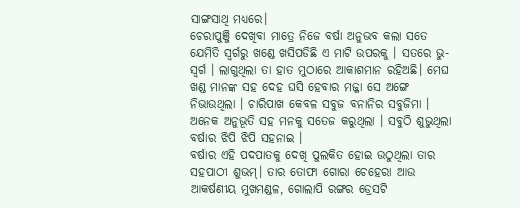ସାଙ୍ଗସାଥି ମଧ୍ୟରେ।
ଚେରାପୁଞ୍ଜି ଦେଖିବା ମାତ୍ରେ ନିଜେ ବର୍ଷା ଅନୁଭବ କଲା ସତେ ଯେମିତି ସ୍ବର୍ଗରୁ ଖଣ୍ଡେ ଖସିପଡିଛି ଏ ମାଟି ଉପରକୁ । ସତରେ ଭୁ-ସ୍ବର୍ଗ । ଲାଗୁଥିଲା ତା ହାତ ମୁଠାରେ ଆକାଶମାନ ରହିଅଛି। ମେଘ ଖଣ୍ଡ ମାନଙ୍କ ସହ ଦେହ ଘସି ହେବାର ମଜ୍ଜା ସେ ଅଙ୍ଗେ ନିଭାଉଥିଲା । ଚାରିପାଖ କେବଳ ସବୁଜ ବନାନିର ସବୁଜିମା । ଅନେକ ଅନୁଭୂତି ସହ ମନକୁ ସତେଜ କରୁଥିଲା । ସବୁଠି ଶୁଭୁଥିଲା ବର୍ଷାର ଝିପି ଝିପି ସହନାଇ ।
ବର୍ଷାର ଏହି ପଦପାତକୁ ଦେଖି ପୁଲକିତ ହୋଇ ଉଠୁଥିଲା ତାର ସହପାଠୀ ଶୁଭମ୍। ତାର ତୋଫା ଗୋରା ଚେହେରା ଆଉ ଆକର୍ଷଣୀୟ ମୁଖମଣ୍ଡଳ, ଗୋଲାପି ରଙ୍ଗର ଡ୍ରେସଟି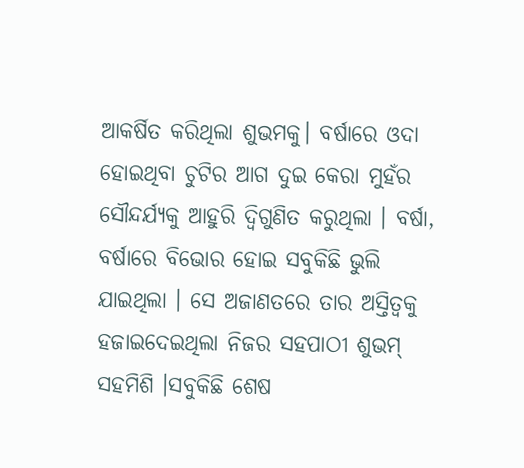ଆକର୍ଷିତ କରିଥିଲା ଶୁଭମକୁ। ବର୍ଷାରେ ଓଦା ହୋଇଥିବା ଚୁଟିର ଆଗ ଦୁଇ କେରା ମୁହଁର ସୌନ୍ଦର୍ଯ୍ୟକୁ ଆହୁରି ଦ୍ବିଗୁଣିତ କରୁଥିଲା । ବର୍ଷା, ବର୍ଷାରେ ବିଭୋର ହୋଇ ସବୁକିଛି ଭୁଲି ଯାଇଥିଲା । ସେ ଅଜାଣତରେ ତାର ଅସ୍ତିତ୍ବକୁ ହଜାଇଦେଇଥିଲା ନିଜର ସହପାଠୀ ଶୁଭମ୍ ସହମିଶି ।ସବୁକିଛି ଶେଷ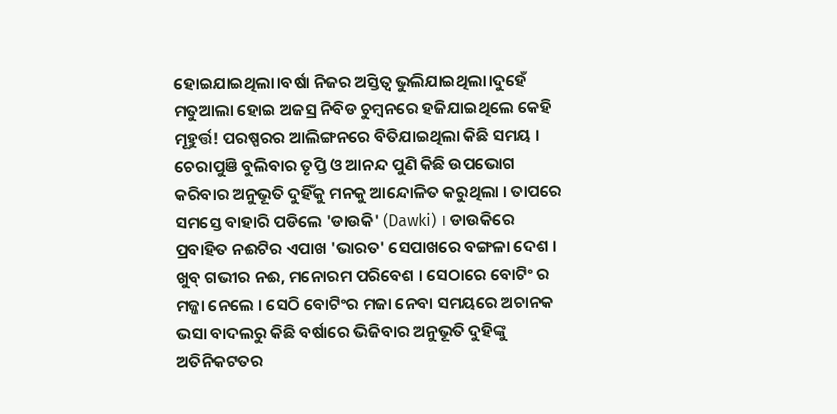ହୋଇଯାଇଥିଲା।ବର୍ଷା ନିଜର ଅସ୍ତିତ୍ବ ଭୁଲିଯାଇଥିଲା।ଦୁହେଁ ମତୁଆଲା ହୋଇ ଅଜସ୍ର ନିବିଡ ଚୁମ୍ବନରେ ହଜିଯାଇଥିଲେ କେହି ମୂହୁର୍ତ୍ତ! ପରଷ୍ପରର ଆଲିଙ୍ଗନରେ ବିତିଯାଇଥିଲା କିଛି ସମୟ ।
ଚେରାପୁଞି ବୁଲିବାର ତୃପ୍ତି ଓ ଆନନ୍ଦ ପୁଣି କିଛି ଉପଭୋଗ କରିବାର ଅନୁଭୂତି ଦୁହିଁକୁ ମନକୁ ଆନ୍ଦୋଳିତ କରୁଥିଲା । ତାପରେ ସମସ୍ତେ ବାହାରି ପଡିଲେ 'ଡାଉକି' (Dawki) । ଡାଉକିରେ ପ୍ରବାହିତ ନଈଟିର ଏପାଖ 'ଭାରତ' ସେପାଖରେ ବଙ୍ଗଳା ଦେଶ । ଖୁବ୍ ଗଭୀର ନଈ, ମନୋରମ ପରିବେଶ । ସେଠାରେ ବୋଟିଂ ର ମଜ୍ଜା ନେଲେ । ସେଠି ବୋଟିଂର ମଜା ନେବା ସମୟରେ ଅଚାନକ ଭସା ବାଦଲରୁ କିଛି ବର୍ଷାରେ ଭିଜିବାର ଅନୁଭୂତି ଦୁହିଙ୍କୁ ଅତିନିକଟତର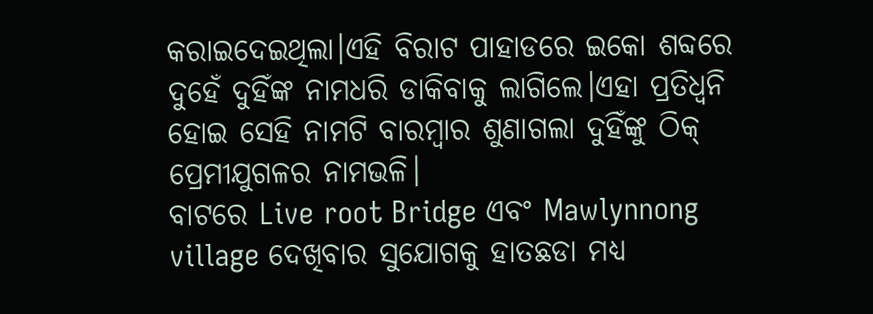କରାଇଦେଇଥିଲା।ଏହି ବିରାଟ ପାହାଡରେ ଇକୋ ଶବ୍ଦରେ ଦୁହେଁ ଦୁହିଁଙ୍କ ନାମଧରି ଡାକିବାକୁ ଲାଗିଲେ।ଏହା ପ୍ରତିଧ୍ବନି ହୋଇ ସେହି ନାମଟି ବାରମ୍ବାର ଶୁଣାଗଲା ଦୁହିଁଙ୍କୁ ଠିକ୍ ପ୍ରେମୀଯୁଗଳର ନାମଭଳି।
ବାଟରେ Live root Bridge ଏବଂ Mawlynnong village ଦେଖିବାର ସୁଯୋଗକୁ ହାତଛଡା ମଧ୍ୟ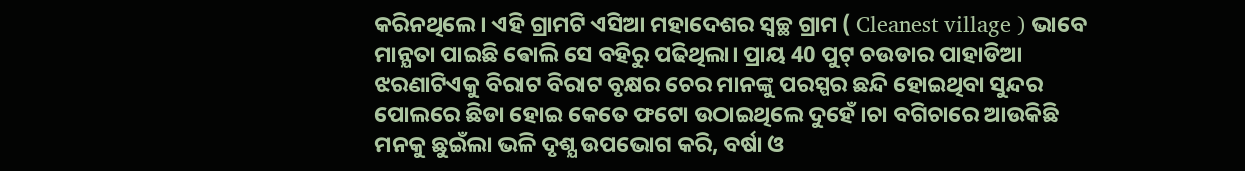କରିନଥିଲେ । ଏହି ଗ୍ରାମଟି ଏସିଆ ମହାଦେଶର ସ୍ବଚ୍ଛ ଗ୍ରାମ ( Cleanest village ) ଭାବେ ମାନ୍ଯତା ପାଇଛି ଵୋଲି ସେ ବହିରୁ ପଢିଥିଲା। ପ୍ରାୟ 40 ପୁଟ୍ ଚଉଡାର ପାହାଡିଆ ଝରଣାଟିଏକୁ ବିରାଟ ବିରାଟ ବୃକ୍ଷର ଚେର ମାନଙ୍କୁ ପରସ୍ପର ଛନ୍ଦି ହୋଇଥିବା ସୁନ୍ଦର ପୋଲରେ ଛିଡା ହୋଇ କେତେ ଫଟୋ ଉଠାଇଥିଲେ ଦୁହେଁ ।ଚା ବଗିଚାରେ ଆଉକିଛି ମନକୁ ଛୁଇଁଲା ଭଳି ଦୃଶ୍ଯ ଉପଭୋଗ କରି, ବର୍ଷା ଓ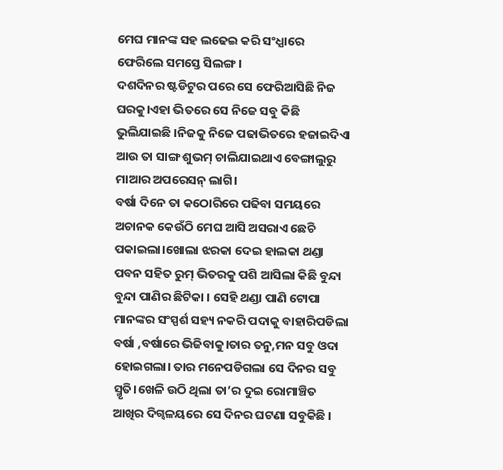ମେଘ ମାନଙ୍କ ସହ ଲଢେଇ କରି ସଂଧ୍ଯାରେ ଫେରିଲେ ସମସ୍ତେ ସିଲଙ୍ଗ ।
ଦଶଦିନର ଷ୍ଟଡିଟୁର ପରେ ସେ ଫେରିଆସିଛି ନିଜ ଘରକୁ।ଏହା ଭିତରେ ସେ ନିଜେ ସବୁ କିଛି ଭୁଲିଯାଇଛି ।ନିଜକୁ ନିଜେ ପଢାଭିତରେ ହଜାଇଦିଏା ଆଉ ତା ସାଙ୍ଗ ଶୁଭମ୍ ଚାଲିଯାଇଥାଏ ବେଙ୍ଗାଲୁରୁ ମାଆର ଅପରେସନ୍ ଲାଗି।
ବର୍ଷା ଦିନେ ତା କଠୋରିରେ ପଢିବା ସମୟରେ ଅଚାନକ କେଉଁଠି ମେଘ ଆସି ଅସରାଏ ଛେଚି ପକାଇଲା।ଖୋଲା ଝରକା ଦେଇ ହାଲକା ଥଣ୍ଡା ପବନ ସହିତ ରୁମ୍ ଭିତରକୁ ପଶି ଆସିଲା କିଛି ବୁନ୍ଦା ବୁନ୍ଦା ପାଣିର ଛିଟିକା । ସେହି ଥଣ୍ଡା ପାଣି ଟୋପା ମାନଙ୍କର ସଂସ୍ପର୍ଶ ସହ୍ୟ ନକରି ପଦାକୁ ବାହାରିପଡିଲା ବର୍ଷା ,ବର୍ଷାରେ ଭିଜିବାକୁ।ତାର ତନୁ,ମନ ସବୁ ଓଦା ହୋଇଗଲା। ତାର ମନେପଡିଗଲା ସେ ଦିନର ସବୁ ସ୍ମୃତି।ଖେଳି ଉଠି ଥିଲା ତା’ର ଦୁଇ ରୋମାଞ୍ଚିତ ଆଖିର ଦିଗ୍ବଳୟରେ ସେ ଦିନର ଘଟଣା ସବୁକିଛି ।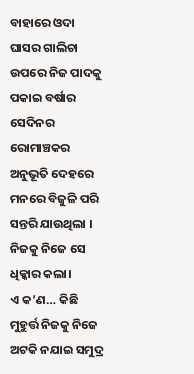ବାହାରେ ଓଦା ଘାସର ଗାଲିଚା ଉପରେ ନିଜ ପାଦକୁ ପକାଇ ବର୍ଷାର ସେଦିନର ରୋମାଞ୍ଚକର ଅନୁଭୂତି ଦେହରେ ମନରେ ବିଜୁଳି ପରି ସନ୍ତରି ଯାଉଥିଲା ।
ନିଜକୁ ନିଜେ ସେ ଧିକ୍କାର କଲା।
ଏ କ’ଣ… କିଛି ମୁହୁର୍ତ୍ତ ନିଜକୁ ନିଜେ ଅଟକି ନଯାଇ ସମୁଦ୍ର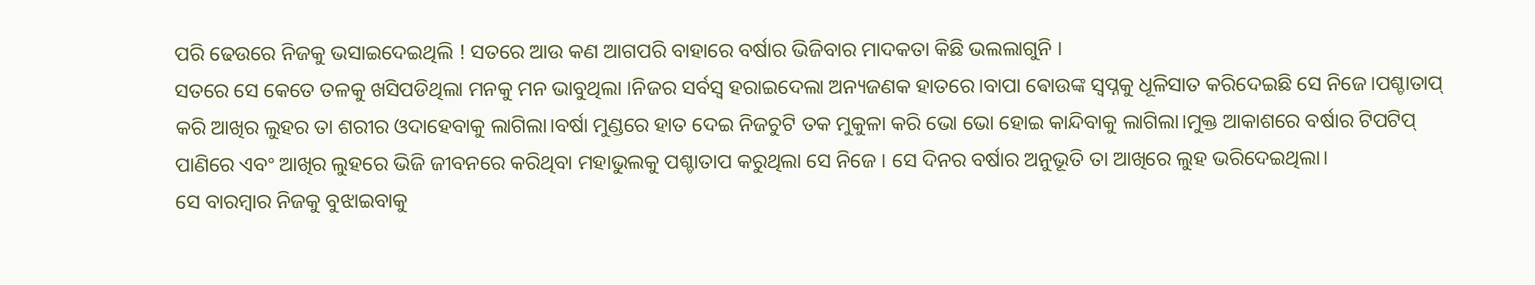ପରି ଢେଉରେ ନିଜକୁ ଭସାଇଦେଇଥିଲି ! ସତରେ ଆଉ କଣ ଆଗପରି ବାହାରେ ବର୍ଷାର ଭିଜିବାର ମାଦକତା କିଛି ଭଲଲାଗୁନି ।
ସତରେ ସେ କେତେ ତଳକୁ ଖସିପଡିଥିଲା ମନକୁ ମନ ଭାବୁଥିଲା ।ନିଜର ସର୍ବସ୍ବ ହରାଇଦେଲା ଅନ୍ୟଜଣକ ହାତରେ।ବାପା ଵୋଉଙ୍କ ସ୍ବପ୍ନକୁ ଧୂଳିସାତ କରିଦେଇଛି ସେ ନିଜେ।ପଶ୍ଚାତାପ୍ କରି ଆଖିର ଲୁହର ତା ଶରୀର ଓଦାହେବାକୁ ଲାଗିଲା।ବର୍ଷା ମୁଣ୍ଡରେ ହାତ ଦେଇ ନିଜଚୁଟି ତକ ମୁକୁଳା କରି ଭୋ ଭୋ ହୋଇ କାନ୍ଦିବାକୁ ଲାଗିଲା।ମୁକ୍ତ ଆକାଶରେ ବର୍ଷାର ଟିପଟିପ୍ ପାଣିରେ ଏବଂ ଆଖିର ଲୁହରେ ଭିଜି ଜୀବନରେ କରିଥିବା ମହାଭୁଲକୁ ପଶ୍ଚାତାପ କରୁଥିଲା ସେ ନିଜେ । ସେ ଦିନର ବର୍ଷାର ଅନୁଭୂତି ତା ଆଖିରେ ଲୁହ ଭରିଦେଇଥିଲା।
ସେ ବାରମ୍ବାର ନିଜକୁ ବୁଝାଇବାକୁ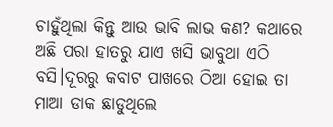ଚାହୁଁଥିଲା କିନ୍ତୁ ଆଉ ଭାବି ଲାଭ କଣ? କଥାରେ ଅଛି ପରା ହାତରୁ ଯାଏ ଖସି ଭାବୁଥା ଏଠି ବସି।ଦୂରରୁ କବାଟ ପାଖରେ ଠିଆ ହୋଇ ତା ମାଆ ଡାକ ଛାଡୁଥିଲେ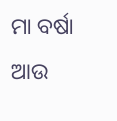ମା ବର୍ଷା ଆଉ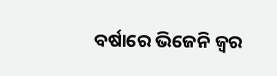ବର୍ଷାରେ ଭିଜେନି ଜ୍ବର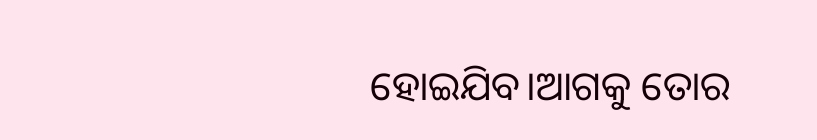ହୋଇଯିବ।ଆଗକୁ ତୋର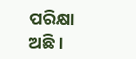ପରିକ୍ଷା ଅଛି।